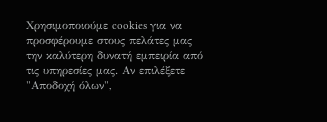Χρησιμοποιούμε cookies για να προσφέρουμε στους πελάτες μας την καλύτερη δυνατή εμπειρία από τις υπηρεσίες μας. Αν επιλέξετε "Αποδοχή όλων",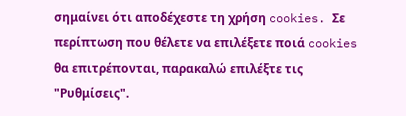σημαίνει ότι αποδέχεστε τη χρήση cookies. Σε περίπτωση που θέλετε να επιλέξετε ποιά cookies θα επιτρέπονται, παρακαλώ επιλέξτε τις "Ρυθμίσεις".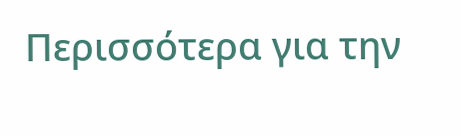Περισσότερα για την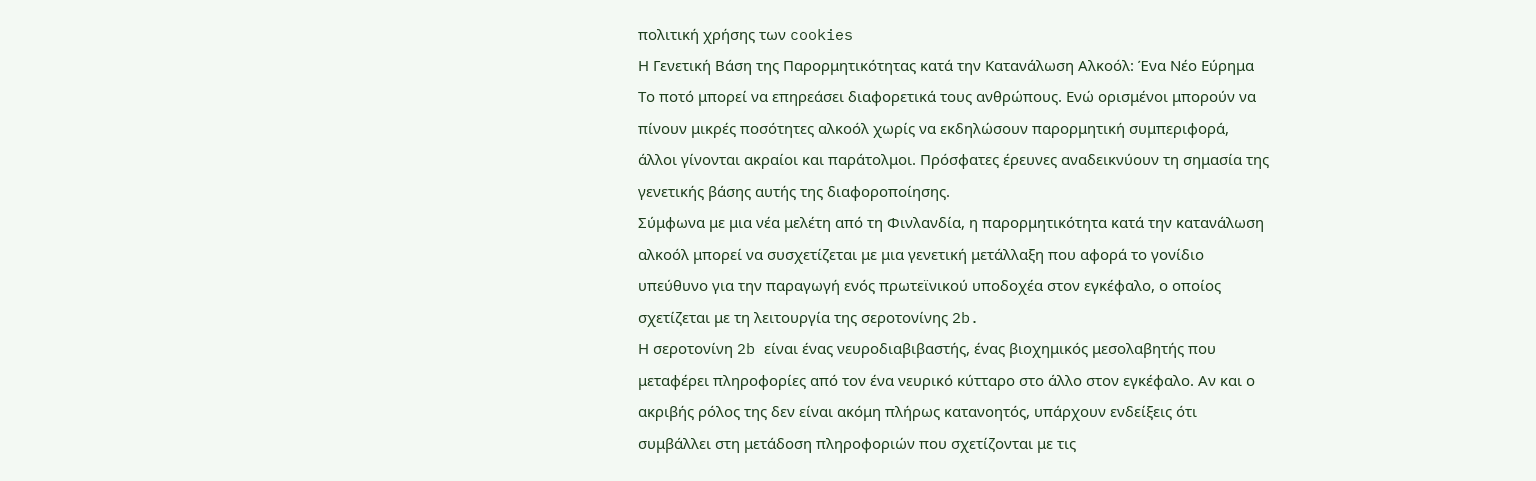πολιτική χρήσης των cookies
Η Γενετική Βάση της Παρορμητικότητας κατά την Κατανάλωση Αλκοόλ: Ένα Νέο Εύρημα
Το ποτό μπορεί να επηρεάσει διαφορετικά τους ανθρώπους. Ενώ ορισμένοι μπορούν να πίνουν μικρές ποσότητες αλκοόλ χωρίς να εκδηλώσουν παρορμητική συμπεριφορά, άλλοι γίνονται ακραίοι και παράτολμοι. Πρόσφατες έρευνες αναδεικνύουν τη σημασία της γενετικής βάσης αυτής της διαφοροποίησης.
Σύμφωνα με μια νέα μελέτη από τη Φινλανδία, η παρορμητικότητα κατά την κατανάλωση αλκοόλ μπορεί να συσχετίζεται με μια γενετική μετάλλαξη που αφορά το γονίδιο υπεύθυνο για την παραγωγή ενός πρωτεϊνικού υποδοχέα στον εγκέφαλο, ο οποίος σχετίζεται με τη λειτουργία της σεροτονίνης 2b.
Η σεροτονίνη 2b είναι ένας νευροδιαβιβαστής, ένας βιοχημικός μεσολαβητής που μεταφέρει πληροφορίες από τον ένα νευρικό κύτταρο στο άλλο στον εγκέφαλο. Αν και ο ακριβής ρόλος της δεν είναι ακόμη πλήρως κατανοητός, υπάρχουν ενδείξεις ότι συμβάλλει στη μετάδοση πληροφοριών που σχετίζονται με τις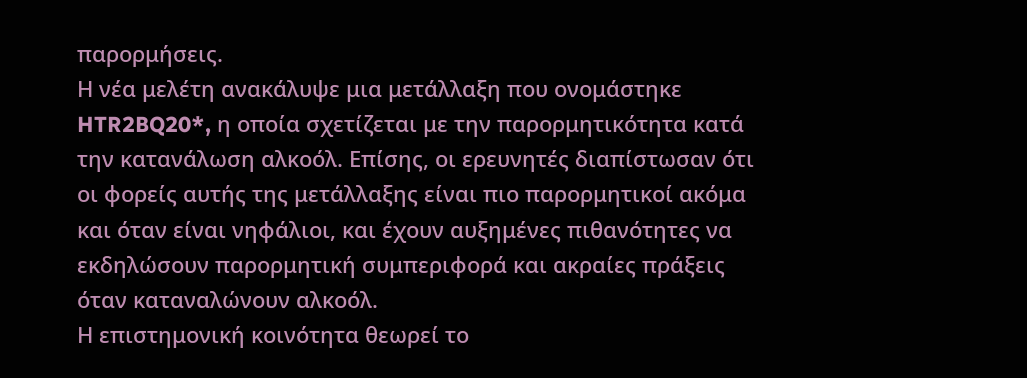παρορμήσεις.
Η νέα μελέτη ανακάλυψε μια μετάλλαξη που ονομάστηκε HTR2BQ20*, η οποία σχετίζεται με την παρορμητικότητα κατά την κατανάλωση αλκοόλ. Επίσης, οι ερευνητές διαπίστωσαν ότι οι φορείς αυτής της μετάλλαξης είναι πιο παρορμητικοί ακόμα και όταν είναι νηφάλιοι, και έχουν αυξημένες πιθανότητες να εκδηλώσουν παρορμητική συμπεριφορά και ακραίες πράξεις όταν καταναλώνουν αλκοόλ.
Η επιστημονική κοινότητα θεωρεί το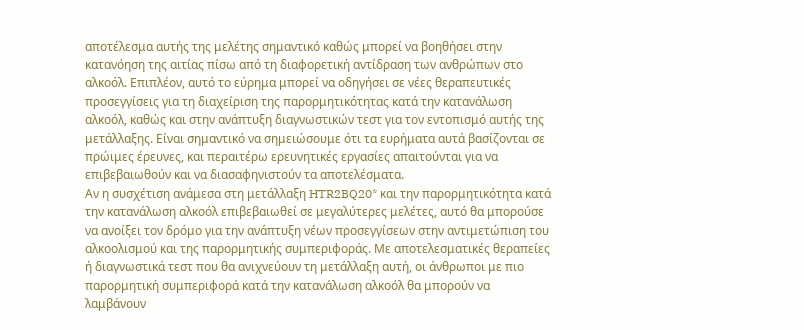αποτέλεσμα αυτής της μελέτης σημαντικό καθώς μπορεί να βοηθήσει στην κατανόηση της αιτίας πίσω από τη διαφορετική αντίδραση των ανθρώπων στο αλκοόλ. Επιπλέον, αυτό το εύρημα μπορεί να οδηγήσει σε νέες θεραπευτικές προσεγγίσεις για τη διαχείριση της παρορμητικότητας κατά την κατανάλωση αλκοόλ, καθώς και στην ανάπτυξη διαγνωστικών τεστ για τον εντοπισμό αυτής της μετάλλαξης. Είναι σημαντικό να σημειώσουμε ότι τα ευρήματα αυτά βασίζονται σε πρώιμες έρευνες, και περαιτέρω ερευνητικές εργασίες απαιτούνται για να επιβεβαιωθούν και να διασαφηνιστούν τα αποτελέσματα.
Αν η συσχέτιση ανάμεσα στη μετάλλαξη HTR2BQ20* και την παρορμητικότητα κατά την κατανάλωση αλκοόλ επιβεβαιωθεί σε μεγαλύτερες μελέτες, αυτό θα μπορούσε να ανοίξει τον δρόμο για την ανάπτυξη νέων προσεγγίσεων στην αντιμετώπιση του αλκοολισμού και της παρορμητικής συμπεριφοράς. Με αποτελεσματικές θεραπείες ή διαγνωστικά τεστ που θα ανιχνεύουν τη μετάλλαξη αυτή, οι άνθρωποι με πιο παρορμητική συμπεριφορά κατά την κατανάλωση αλκοόλ θα μπορούν να λαμβάνουν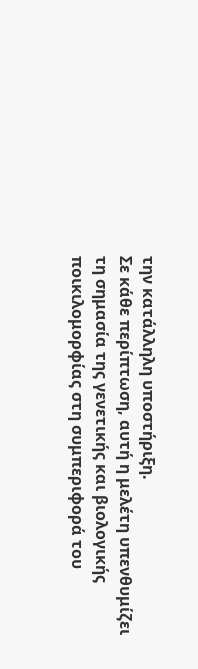την κατάλληλη υποστήριξη.
Σε κάθε περίπτωση, αυτή η μελέτη υπενθυμίζει τη σημασία της γενετικής και βιολογικής ποικιλομορφίας στη συμπεριφορά του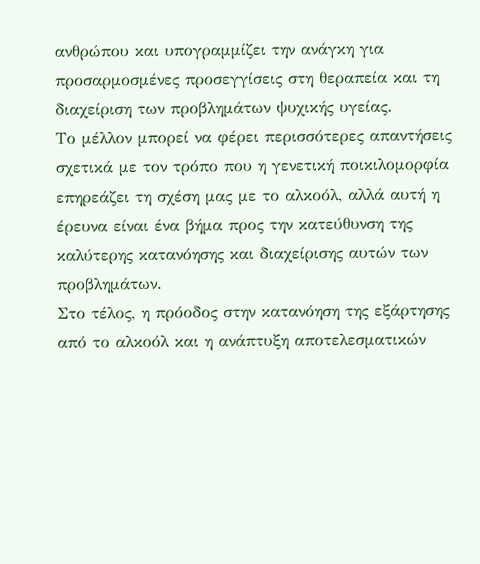ανθρώπου και υπογραμμίζει την ανάγκη για προσαρμοσμένες προσεγγίσεις στη θεραπεία και τη διαχείριση των προβλημάτων ψυχικής υγείας.
Το μέλλον μπορεί να φέρει περισσότερες απαντήσεις σχετικά με τον τρόπο που η γενετική ποικιλομορφία επηρεάζει τη σχέση μας με το αλκοόλ, αλλά αυτή η έρευνα είναι ένα βήμα προς την κατεύθυνση της καλύτερης κατανόησης και διαχείρισης αυτών των προβλημάτων.
Στο τέλος, η πρόοδος στην κατανόηση της εξάρτησης από το αλκοόλ και η ανάπτυξη αποτελεσματικών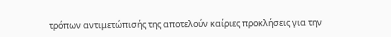τρόπων αντιμετώπισής της αποτελούν καίριες προκλήσεις για την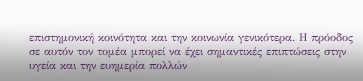επιστημονική κοινότητα και την κοινωνία γενικότερα. Η πρόοδος σε αυτόν τον τομέα μπορεί να έχει σημαντικές επιπτώσεις στην υγεία και την ευημερία πολλών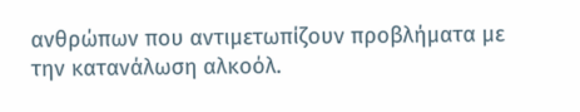ανθρώπων που αντιμετωπίζουν προβλήματα με την κατανάλωση αλκοόλ.